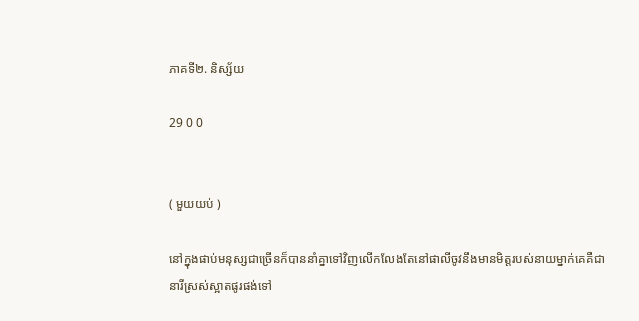ភាគទី២. និស្ស័យ

29 0 0


( មួយយប់ )

នៅក្នុងផាប់មនុស្សជាច្រើនក៏បាននាំគ្នាទៅវិញលើកលែងតែនៅផាលីចូវនឹងមានមិត្តរបស់នាយម្នាក់គេគឺជានារីស្រស់ស្អាតផូរផង់ទៅ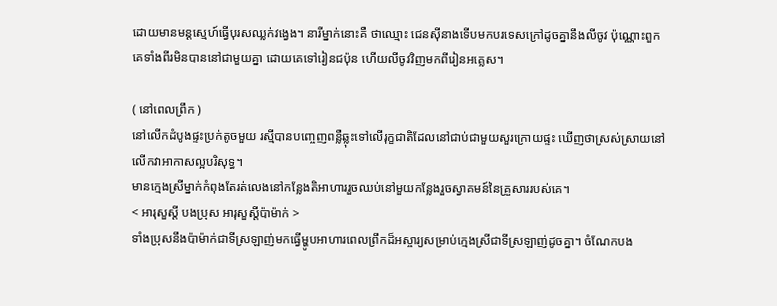ដោយមានមន្តស្មេហ៍ធ្វើបុរសឈ្លក់វង្វេង។ នារីម្នាក់នោះគឺ ថាឈ្មោះ ជេនស៊ីនាងទើបមកបរទេសក្រៅដូចគ្នានឹងលីចូវ ប៉ុណ្ណោះពួកគេទាំងពីរមិនបាននៅជាមួយគ្នា ដោយគេទៅរៀនជប៉ុន ហើយលីចូវវិញមកពីរៀនអគ្លេស។

( នៅពេលព្រឹក )
នៅលើកដំបូងផ្ទះប្រក់តូចមួយ រស្មីបានបញ្ចេញពន្លឺឆ្លុះទៅលើរុក្ខជាតិដែលនៅជាប់ជាមួយសួរក្រោយផ្ទះ ឃើញថាស្រស់ស្រាយនៅលើកវាអាកាសល្អបរិសុទ្ធ។
មានក្មេងស្រីម្នាក់កំពុងតែរត់លេងនៅកន្លែងតិអាហាររួចឈប់នៅមួយកន្លែងរួចស្វាគមន៍នៃគ្រួសាររបស់គេ។
< អារុសួស្តី បងប្រុស អារុសួស្តីប៉ាម៉ាក់ >
ទាំងប្រុសនឹងប៉ាម៉ាក់ជាទីស្រឡាញ់មកធ្វើម្ហូបអាហារពេលព្រឹកដ៏អស្ចារ្យសម្រាប់ក្មេងស្រីជាទីស្រឡាញ់ដូចគ្នា។ ចំណែកបង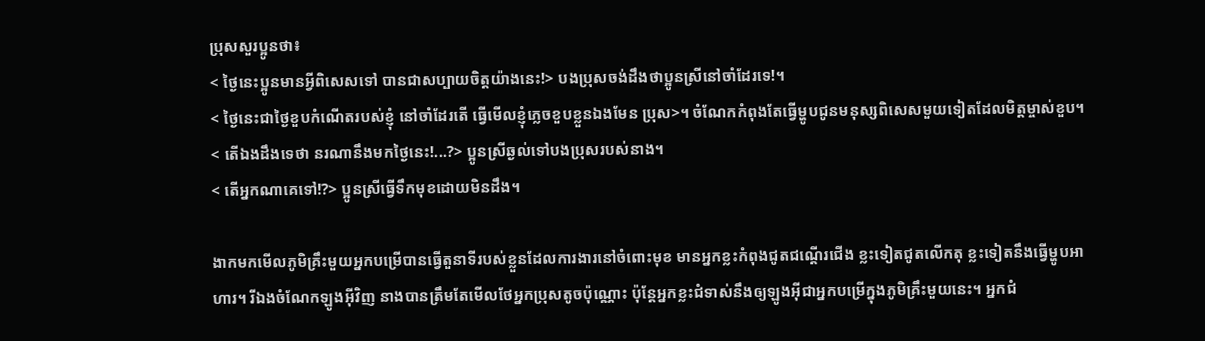ប្រុសសួរប្អូនថា៖
< ថ្ងៃនេះប្អូនមានអ្វីពិសេសទៅ បានជាសប្បាយចិត្តយ៉ាងនេះ!> បងប្រុសចង់ដឹងថាប្អូនស្រីនៅចាំដែរទេ!។
< ថ្ងៃនេះជាថ្ងៃខួបកំណើតរបស់ខ្ញុំ នៅចាំដែរតើ ធ្វើមើលខ្ញុំភ្លេចខួបខ្លួនឯងមែន ប្រុស>។ ចំណែកកំពុងតែធ្វើម្ហូបជូនមនុស្សពិសេសមួយទៀតដែលមិត្តម្ចាស់ខួប។
< តើឯងដឹងទេថា នរណានឹងមកថ្ងៃនេះ!...?> ប្អូនស្រីឆ្ងល់ទៅបងប្រុសរបស់នាង។
< តើអ្នកណាគេទៅ!?> ប្អូនស្រីធ្វើទឹកមុខដោយមិនដឹង។

ងាកមកមើលភូមិគ្រឹះមួយអ្នកបម្រើបានធ្វើតួនាទីរបស់ខ្លួនដែលការងារនៅចំពោះមុខ មានអ្នកខ្លះកំពុងជូតជណ្តើរជើង ខ្លះទៀតជូតលើកតុ ខ្លះទៀតនឹងធ្វើម្ហូបអាហារ។ រីឯងចំណែកឡូងអ៊ីវិញ នាងបានត្រឹមតែមើលថែអ្នកប្រុសតូចប៉ុណ្ណោះ ប៉ុន្តែអ្នកខ្លះជំទាស់នឹងឲ្យឡូងអ៊ីជាអ្នកបម្រើក្នុងភូមិគ្រឹះមួយនេះ។ អ្នកជំ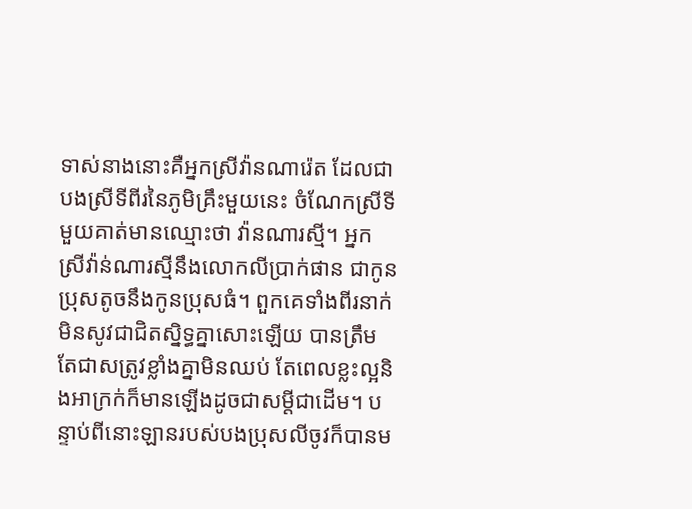ទាស់នាងនោះគឺអ្នកស្រីវ៉ានណារ៉េត ដែលជាបងស្រីទីពីរនៃភូមិគ្រឹះមួយនេះ ចំណែកស្រីទីមួយគាត់មានឈ្មោះថា វ៉ានណារស្មី។ អ្នកស្រីវ៉ាន់ណារស្មីនឹងលោកលីប្រាក់ផាន ជាកូនប្រុសតូចនឹងកូនប្រុសធំ។ ពួកគេទាំងពីរនាក់មិនសូវជាជិតស្និទ្ធគ្នាសោះឡើយ បានត្រឹមតែជាសត្រូវខ្លាំងគ្នាមិនឈប់ តែពេលខ្លះល្អនិងអាក្រក់ក៏មានឡើងដូចជាសម្តីជាដើម។ បន្ទាប់ពីនោះឡានរបស់បងប្រុសលីចូវក៏បានម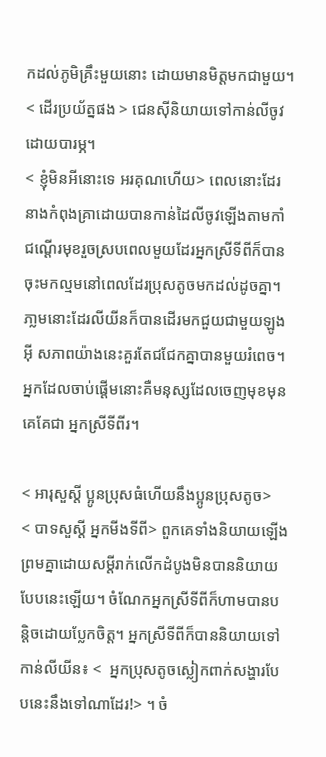កដល់ភូមិគ្រឹះមួយនោះ ដោយមានមិត្តមកជាមួយ។
< ដើរប្រយ័ត្នផង > ជេនស៊ីនិយាយទៅកាន់លីចូវដោយបារម្ភ។
< ខ្ញុំមិនអីនោះទេ អរគុណហើយ> ពេលនោះដែរនាងកំពុងគ្រាដោយបានកាន់ដៃលីចូវឡើងតាមកាំជណ្តើរមុខរួចស្របពេលមួយដែរអ្នកស្រីទីពីក៏បានចុះមកល្មមនៅពេលដែរប្រុសតូចមកដល់ដូចគ្នា។ ភា្លមនោះដែរលីយីនក៏បានដើរមកជួយជាមួយឡូងអ៊ី សភាពយ៉ាងនេះគួរតែជជែកគ្នាបានមួយរំពេច។ អ្នកដែលចាប់ផ្ដើមនោះគឺមនុស្សដែលចេញមុខមុនគេគែជា អ្នកស្រីទីពីរ។

< អារុសួស្តី ប្អូនប្រុសធំហើយនឹងប្អូនប្រុសតូច>
< បាទសួស្ដី អ្នកមីងទីពី> ពួកគេទាំងនិយាយឡើងព្រមគ្នាដោយសម្តីរាក់លើកដំបូងមិនបាននិយាយបែបនេះឡើយ។ ចំណែកអ្នកស្រីទីពីក៏ហាមបានបន្តិចដោយប្លែកចិត្ត។ អ្នកស្រីទីពីក៏បាននិយាយទៅកាន់លីយីន៖ <  អ្នកប្រុសតូចស្លៀកពាក់សង្ហារបែបនេះនឹងទៅណាដែរ!> ។ ចំ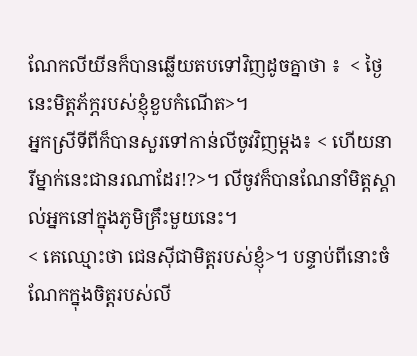ណែកលីយីនក៏បានឆ្លើយតបទៅវិញដូចគ្នាថា ៖  < ថ្ងៃនេះមិត្តភ័ក្ភរបស់ខ្ញុំខួបកំណើត>។
អ្នកស្រីទីពីក៏បានសួរទៅកាន់លីចូវវិញម្តង៖ < ហើយនារីម្នាក់នេះជានរណាដែរ!?>។ លីចូវក៏បានណែនាំមិត្តស្គាល់អ្នកនៅក្នុងភូមិគ្រឹះមួយនេះ។
< គេឈ្មោះថា ជេនស៊ីជាមិត្តរបស់ខ្ញុំ>។ បន្ទាប់ពីនោះចំណែកក្នុងចិត្តរបស់លី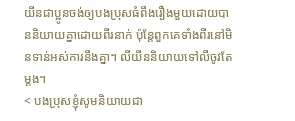យីនជាប្អូនចង់ឲ្យបងប្រុសធំពឹងរឿងមួយដោយបាននិយាយគ្នាដោយពីរនាក់ ប៉ុន្តែពួកគេទាំងពីរនៅមិនទាន់អស់ការនឹងគ្នា។ លីយីននិយាយទៅលីចូវតែម្តង។
< បងប្រុសខ្ញុំសូមនិយាយជា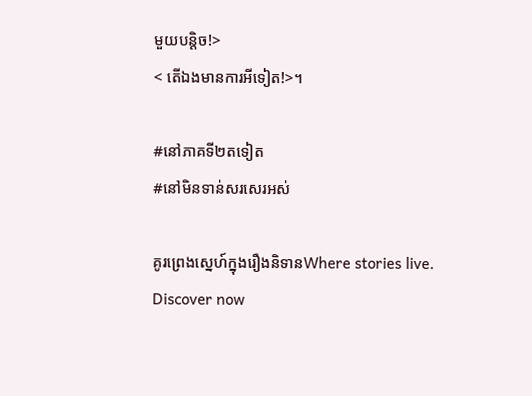មួយបន្តិច!>
< តើឯងមានការអីទៀត!>។

#នៅភាគទី២តទៀត
#នៅមិនទាន់សរសេរអស់

គូរព្រេងស្នេហ៍ក្នុងរឿងនិទានWhere stories live. Discover now